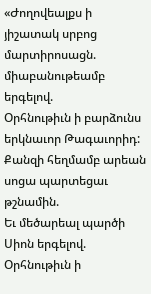«Ժողովեալքս ի յիշատակ սրբոց մարտիրոսացն. միաբանութեամբ երգելով.
Օրհնութիւն ի բարձունս երկնաւոր Թագաւորիդ:
Քանզի հեղմամբ արեան սոցա պարտեցաւ թշնամին.
Եւ մեծարեալ պարծի Սիոն երգելով.
Օրհնութիւն ի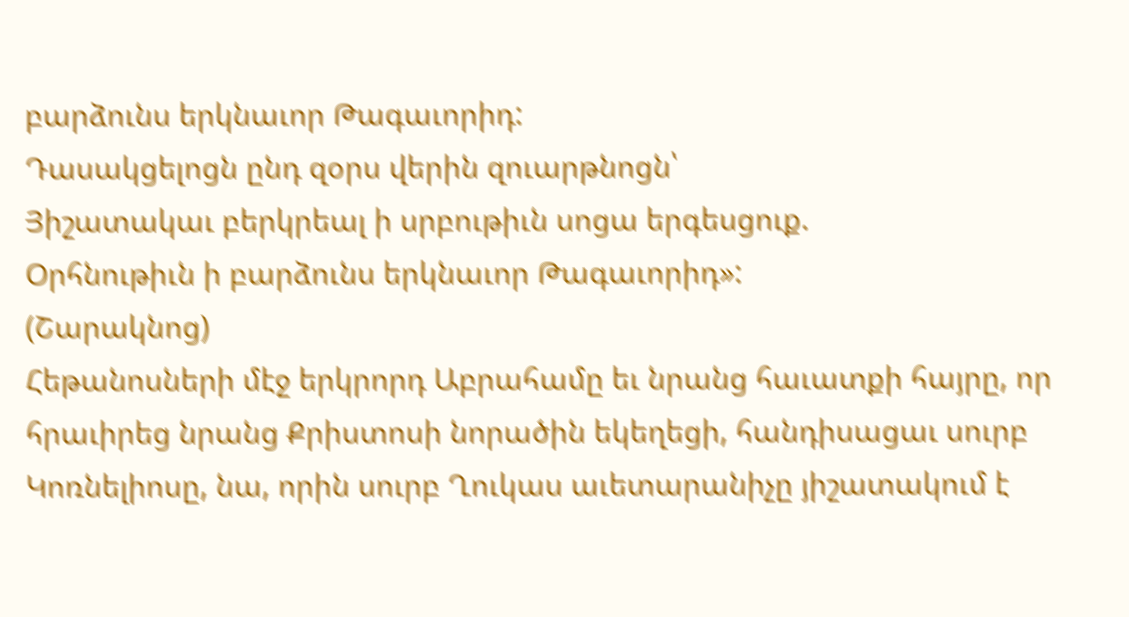բարձունս երկնաւոր Թագաւորիդ:
Դասակցելոցն ընդ զօրս վերին զուարթնոցն՝
Յիշատակաւ բերկրեալ ի սրբութիւն սոցա երգեսցուք.
Օրհնութիւն ի բարձունս երկնաւոր Թագաւորիդ»:
(Շարակնոց)
Հեթանոսների մէջ երկրորդ Աբրահամը եւ նրանց հաւատքի հայրը, որ հրաւիրեց նրանց Քրիստոսի նորածին եկեղեցի, հանդիսացաւ սուրբ Կոռնելիոսը, նա, որին սուրբ Ղուկաս աւետարանիչը յիշատակում է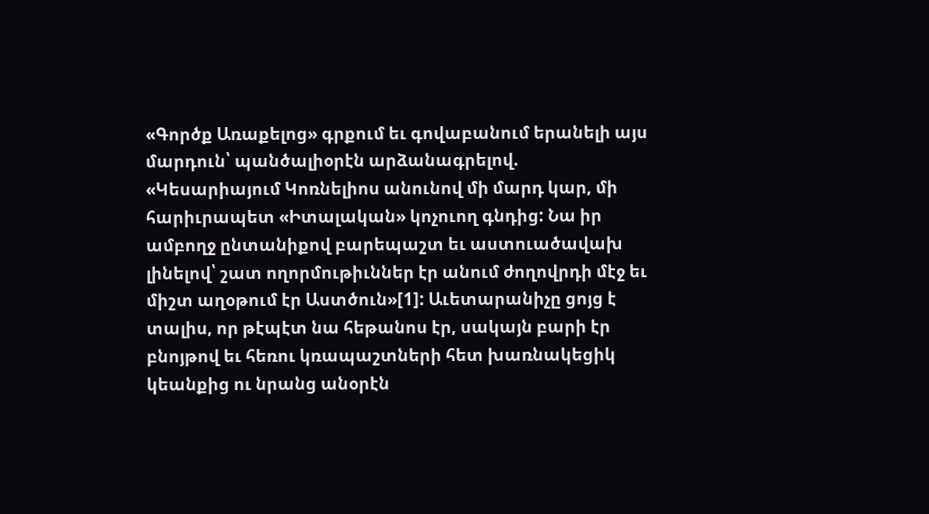«Գործք Առաքելոց» գրքում եւ գովաբանում երանելի այս մարդուն՝ պանծալիօրէն արձանագրելով. «Կեսարիայում Կոռնելիոս անունով մի մարդ կար, մի հարիւրապետ «Իտալական» կոչուող գնդից: Նա իր ամբողջ ընտանիքով բարեպաշտ եւ աստուածավախ լինելով՝ շատ ողորմութիւններ էր անում ժողովրդի մէջ եւ միշտ աղօթում էր Աստծուն»[1]: Աւետարանիչը ցոյց է տալիս, որ թէպէտ նա հեթանոս էր, սակայն բարի էր բնոյթով եւ հեռու կռապաշտների հետ խառնակեցիկ կեանքից ու նրանց անօրէն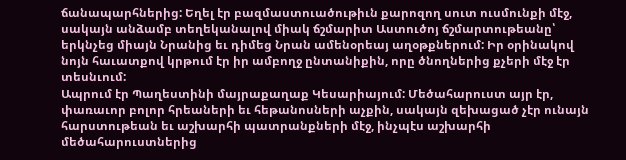ճանապարհներից: Եղել էր բազմաստուածութիւն քարոզող սուտ ուսմունքի մէջ, սակայն անձամբ տեղեկանալով միակ ճշմարիտ Աստուծոյ ճշմարտութեանը՝ երկնչեց միայն Նրանից եւ դիմեց Նրան ամենօրեայ աղօթքներում: Իր օրինակով նոյն հաւատքով կրթում էր իր ամբողջ ընտանիքին, որը ծնողներից քչերի մէջ էր տեսնւում:
Ապրում էր Պաղեստինի մայրաքաղաք Կեսարիայում: Մեծահարուստ այր էր, փառաւոր բոլոր հրեաների եւ հեթանոսների աչքին, սակայն զեխացած չէր ունայն հարստութեան եւ աշխարհի պատրանքների մէջ, ինչպէս աշխարհի մեծահարուստներից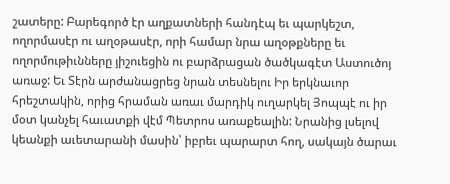շատերը: Բարեգործ էր աղքատների հանդէպ եւ պարկեշտ, ողորմասէր ու աղօթասէր, որի համար նրա աղօթքները եւ ողորմութիւնները յիշուեցին ու բարձրացան ծածկագէտ Աստուծոյ առաջ: Եւ Տէրն արժանացրեց նրան տեսնելու Իր երկնաւոր հրեշտակին, որից հրաման առաւ մարդիկ ուղարկել Յոպպէ ու իր մօտ կանչել հաւատքի վէմ Պետրոս առաքեալին: Նրանից լսելով կեանքի աւետարանի մասին՝ իբրեւ պարարտ հող, սակայն ծարաւ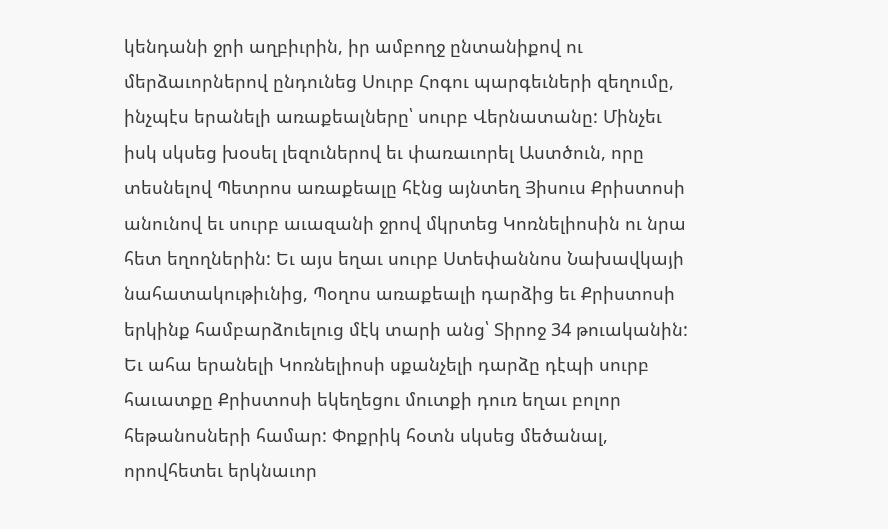կենդանի ջրի աղբիւրին, իր ամբողջ ընտանիքով ու մերձաւորներով ընդունեց Սուրբ Հոգու պարգեւների զեղումը, ինչպէս երանելի առաքեալները՝ սուրբ Վերնատանը: Մինչեւ իսկ սկսեց խօսել լեզուներով եւ փառաւորել Աստծուն, որը տեսնելով Պետրոս առաքեալը հէնց այնտեղ Յիսուս Քրիստոսի անունով եւ սուրբ աւազանի ջրով մկրտեց Կոռնելիոսին ու նրա հետ եղողներին: Եւ այս եղաւ սուրբ Ստեփաննոս Նախավկայի նահատակութիւնից, Պօղոս առաքեալի դարձից եւ Քրիստոսի երկինք համբարձուելուց մէկ տարի անց՝ Տիրոջ 34 թուականին:
Եւ ահա երանելի Կոռնելիոսի սքանչելի դարձը դէպի սուրբ հաւատքը Քրիստոսի եկեղեցու մուտքի դուռ եղաւ բոլոր հեթանոսների համար: Փոքրիկ հօտն սկսեց մեծանալ, որովհետեւ երկնաւոր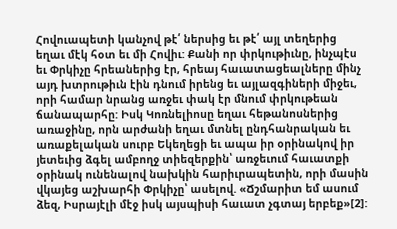Հովուապետի կանչով թէ՛ ներսից եւ թէ՛ այլ տեղերից եղաւ մէկ հօտ եւ մի Հովիւ: Քանի որ փրկութիւնը, ինչպէս եւ Փրկիչը հրեաներից էր, հրեայ հաւատացեալները մինչ այդ խտրութիւն էին դնում իրենց եւ այլազգիների միջեւ, որի համար նրանց առջեւ փակ էր մնում փրկութեան ճանապարհը: Իսկ Կոռնելիոսը եղաւ հեթանոսներից առաջինը, որն արժանի եղաւ մտնել ընդհանրական եւ առաքելական սուրբ Եկեղեցի եւ ապա իր օրինակով իր յետեւից ձգել ամբողջ տիեզերքին՝ առջեւում հաւատքի օրինակ ունենալով նախկին հարիւրապետին, որի մասին վկայեց աշխարհի Փրկիչը՝ ասելով. «Ճշմարիտ եմ ասում ձեզ, Իսրայէլի մէջ իսկ այսպիսի հաւատ չգտայ երբեք»[2]: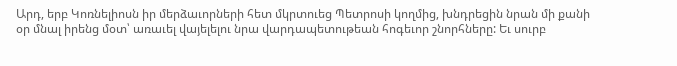Արդ, երբ Կոռնելիոսն իր մերձաւորների հետ մկրտուեց Պետրոսի կողմից, խնդրեցին նրան մի քանի օր մնալ իրենց մօտ՝ առաւել վայելելու նրա վարդապետութեան հոգեւոր շնորհները: Եւ սուրբ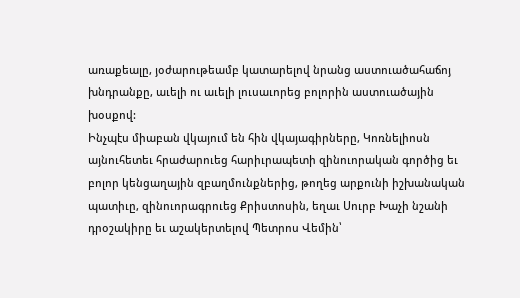առաքեալը, յօժարութեամբ կատարելով նրանց աստուածահաճոյ խնդրանքը, աւելի ու աւելի լուսաւորեց բոլորին աստուածային խօսքով:
Ինչպէս միաբան վկայում են հին վկայագիրները, Կոռնելիոսն այնուհետեւ հրաժարուեց հարիւրապետի զինուորական գործից եւ բոլոր կենցաղային զբաղմունքներից, թողեց արքունի իշխանական պատիւը, զինուորագրուեց Քրիստոսին, եղաւ Սուրբ Խաչի նշանի դրօշակիրը եւ աշակերտելով Պետրոս Վեմին՝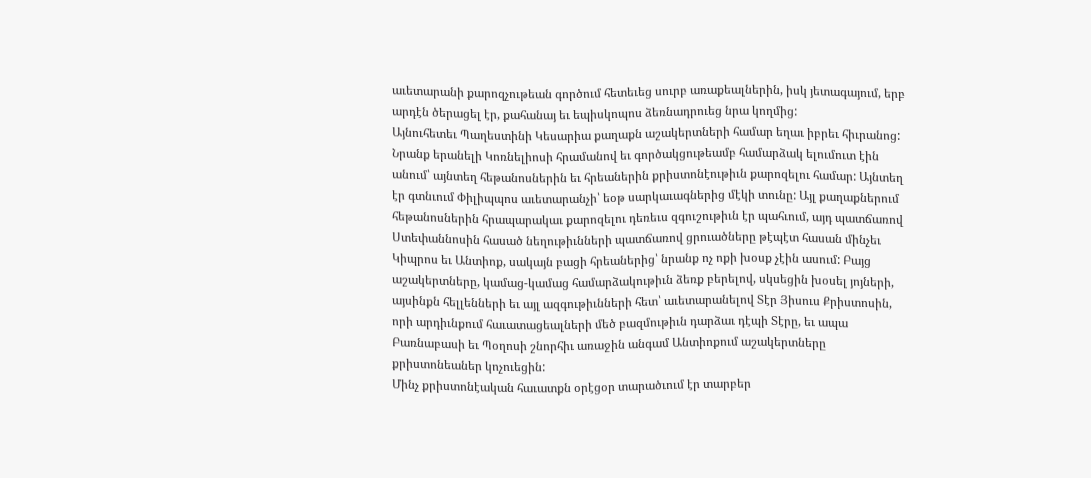աւետարանի քարոզչութեան գործում հետեւեց սուրբ առաքեալներին, իսկ յետագայում, երբ արդէն ծերացել էր, քահանայ եւ եպիսկոպոս ձեռնադրուեց նրա կողմից:
Այնուհետեւ Պաղեստինի Կեսարիա քաղաքն աշակերտների համար եղաւ իբրեւ հիւրանոց: Նրանք երանելի Կոռնելիոսի հրամանով եւ գործակցութեամբ համարձակ ելումուտ էին անում՝ այնտեղ հեթանոսներին եւ հրեաներին քրիստոնէութիւն քարոզելու համար: Այնտեղ էր գտնւում Փիլիպպոս աւետարանչի՝ եօթ սարկաւագներից մէկի տունը: Այլ քաղաքներում հեթանոսներին հրապարակաւ քարոզելու դեռեւս զգուշութիւն էր պահւում, այդ պատճառով Ստեփաննոսին հասած նեղութիւնների պատճառով ցրուածները թէպէտ հասան մինչեւ Կիպրոս եւ Անտիոք, սակայն բացի հրեաներից՝ նրանք ոչ ոքի խօսք չէին ասում: Բայց աշակերտները, կամաց-կամաց համարձակութիւն ձեռք բերելով, սկսեցին խօսել յոյների, այսինքն հելլենների եւ այլ ազգութիւնների հետ՝ աւետարանելով Տէր Յիսուս Քրիստոսին, որի արդիւնքում հաւատացեալների մեծ բազմութիւն դարձաւ դէպի Տէրը, եւ ապա Բառնաբասի եւ Պօղոսի շնորհիւ առաջին անգամ Անտիոքում աշակերտները քրիստոնեաներ կոչուեցին:
Մինչ քրիստոնէական հաւատքն օրէցօր տարածւում էր տարբեր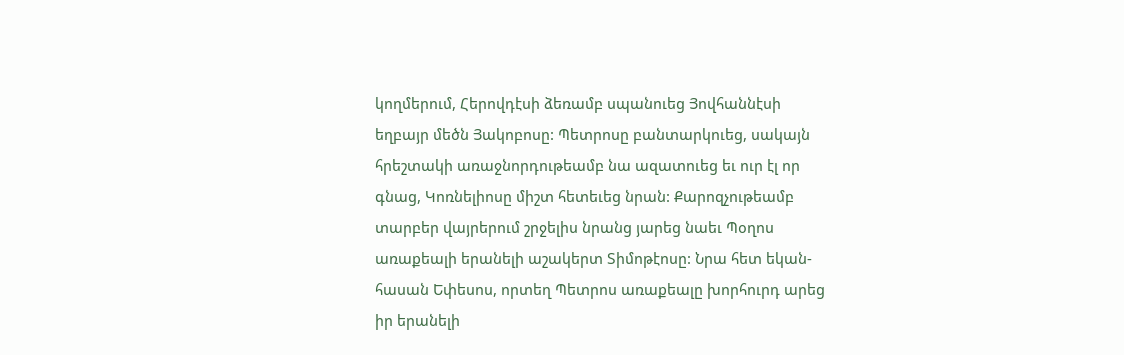կողմերում, Հերովդէսի ձեռամբ սպանուեց Յովհաննէսի եղբայր մեծն Յակոբոսը: Պետրոսը բանտարկուեց, սակայն հրեշտակի առաջնորդութեամբ նա ազատուեց եւ ուր էլ որ գնաց, Կոռնելիոսը միշտ հետեւեց նրան: Քարոզչութեամբ տարբեր վայրերում շրջելիս նրանց յարեց նաեւ Պօղոս առաքեալի երանելի աշակերտ Տիմոթէոսը: Նրա հետ եկան-հասան Եփեսոս, որտեղ Պետրոս առաքեալը խորհուրդ արեց իր երանելի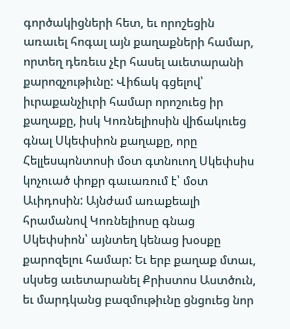գործակիցների հետ, եւ որոշեցին առաւել հոգալ այն քաղաքների համար, որտեղ դեռեւս չէր հասել աւետարանի քարոզչութիւնը: Վիճակ գցելով՝ իւրաքանչիւրի համար որոշուեց իր քաղաքը, իսկ Կոռնելիոսին վիճակուեց գնալ Սկեփսիոն քաղաքը, որը Հելլեսպոնտոսի մօտ գտնուող Սկեփսիս կոչուած փոքր գաւառում է՝ մօտ Աւիդոսին: Այնժամ առաքեալի հրամանով Կոռնելիոսը գնաց Սկեփսիոն՝ այնտեղ կենաց խօսքը քարոզելու համար: Եւ երբ քաղաք մտաւ, սկսեց աւետարանել Քրիստոս Աստծուն, եւ մարդկանց բազմութիւնը ցնցուեց նոր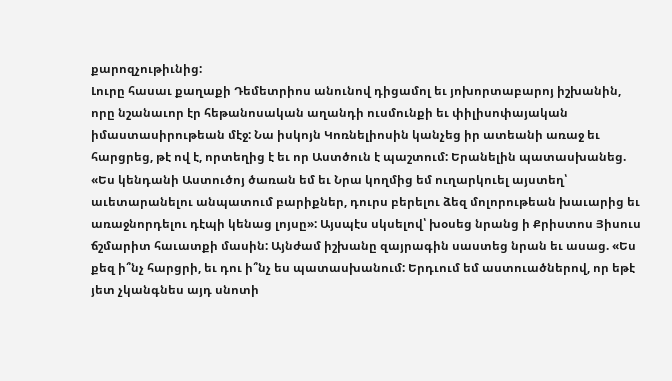քարոզչութիւնից:
Լուրը հասաւ քաղաքի Դեմետրիոս անունով դիցամոլ եւ յոխորտաբարոյ իշխանին, որը նշանաւոր էր հեթանոսական աղանդի ուսմունքի եւ փիլիսոփայական իմաստասիրութեան մէջ: Նա իսկոյն Կոռնելիոսին կանչեց իր ատեանի առաջ եւ հարցրեց, թէ ով է, որտեղից է եւ որ Աստծուն է պաշտում: Երանելին պատասխանեց. «Ես կենդանի Աստուծոյ ծառան եմ եւ Նրա կողմից եմ ուղարկուել այստեղ՝ աւետարանելու անպատում բարիքներ, դուրս բերելու ձեզ մոլորութեան խաւարից եւ առաջնորդելու դէպի կենաց լոյսը»: Այսպէս սկսելով՝ խօսեց նրանց ի Քրիստոս Յիսուս ճշմարիտ հաւատքի մասին: Այնժամ իշխանը զայրագին սաստեց նրան եւ ասաց. «Ես քեզ ի՞նչ հարցրի, եւ դու ի՞նչ ես պատասխանում: Երդւում եմ աստուածներով, որ եթէ յետ չկանգնես այդ սնոտի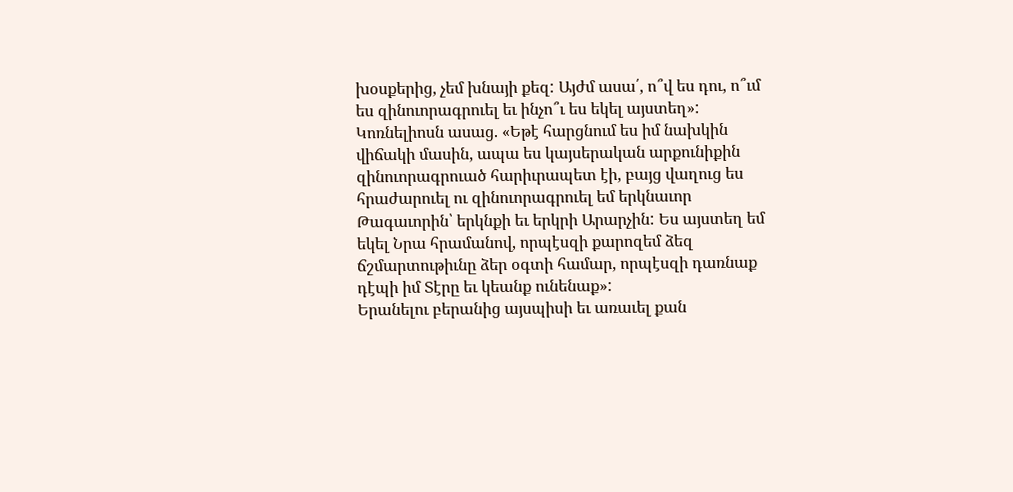խօսքերից, չեմ խնայի քեզ: Այժմ ասա՛, ո՞վ ես դու, ո՞ւմ ես զինուորագրուել եւ ինչո՞ւ ես եկել այստեղ»: Կոռնելիոսն ասաց. «Եթէ հարցնում ես իմ նախկին վիճակի մասին, ապա ես կայսերական արքունիքին զինուորագրուած հարիւրապետ էի, բայց վաղուց ես հրաժարուել ու զինուորագրուել եմ երկնաւոր Թագաւորին՝ երկնքի եւ երկրի Արարչին: Ես այստեղ եմ եկել Նրա հրամանով, որպէսզի քարոզեմ ձեզ ճշմարտութիւնը ձեր օգտի համար, որպէսզի դառնաք դէպի իմ Տէրը եւ կեանք ունենաք»:
Երանելու բերանից այսպիսի եւ առաւել քան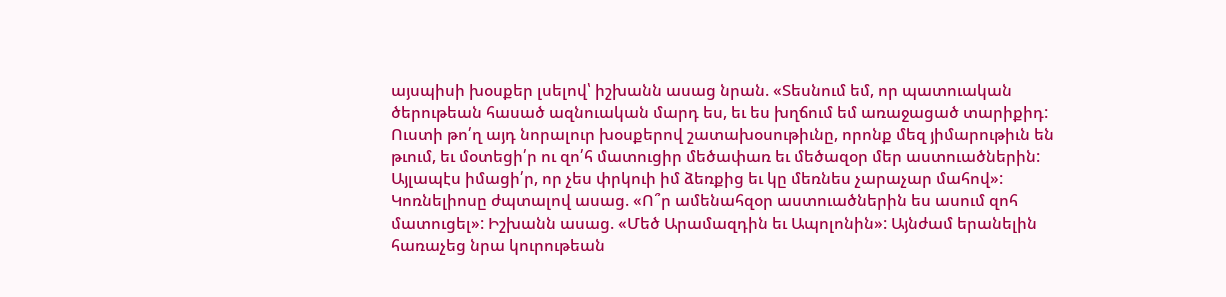այսպիսի խօսքեր լսելով՝ իշխանն ասաց նրան. «Տեսնում եմ, որ պատուական ծերութեան հասած ազնուական մարդ ես, եւ ես խղճում եմ առաջացած տարիքիդ: Ուստի թո՛ղ այդ նորալուր խօսքերով շատախօսութիւնը, որոնք մեզ յիմարութիւն են թւում, եւ մօտեցի՛ր ու զո՛հ մատուցիր մեծափառ եւ մեծազօր մեր աստուածներին: Այլապէս իմացի՛ր, որ չես փրկուի իմ ձեռքից եւ կը մեռնես չարաչար մահով»: Կոռնելիոսը ժպտալով ասաց. «Ո՞ր ամենահզօր աստուածներին ես ասում զոհ մատուցել»: Իշխանն ասաց. «Մեծ Արամազդին եւ Ապոլոնին»: Այնժամ երանելին հառաչեց նրա կուրութեան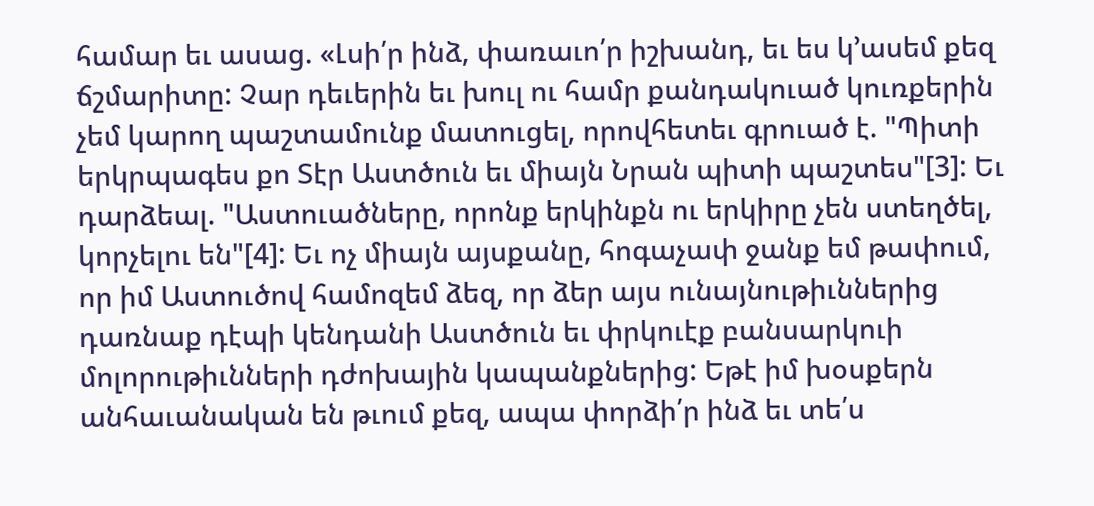համար եւ ասաց. «Լսի՛ր ինձ, փառաւո՛ր իշխանդ, եւ ես կ՚ասեմ քեզ ճշմարիտը: Չար դեւերին եւ խուլ ու համր քանդակուած կուռքերին չեմ կարող պաշտամունք մատուցել, որովհետեւ գրուած է. "Պիտի երկրպագես քո Տէր Աստծուն եւ միայն Նրան պիտի պաշտես"[3]: Եւ դարձեալ. "Աստուածները, որոնք երկինքն ու երկիրը չեն ստեղծել, կորչելու են"[4]: Եւ ոչ միայն այսքանը, հոգաչափ ջանք եմ թափում, որ իմ Աստուծով համոզեմ ձեզ, որ ձեր այս ունայնութիւններից դառնաք դէպի կենդանի Աստծուն եւ փրկուէք բանսարկուի մոլորութիւնների դժոխային կապանքներից: Եթէ իմ խօսքերն անհաւանական են թւում քեզ, ապա փորձի՛ր ինձ եւ տե՛ս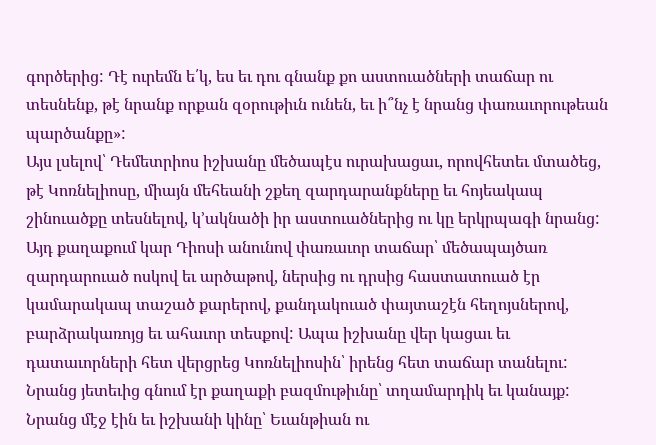գործերից: Դէ ուրեմն ե՛կ, ես եւ դու գնանք քո աստուածների տաճար ու տեսնենք, թէ նրանք որքան զօրութիւն ունեն, եւ ի՞նչ է նրանց փառաւորութեան պարծանքը»:
Այս լսելով՝ Դեմետրիոս իշխանը մեծապէս ուրախացաւ, որովհետեւ մտածեց, թէ Կոռնելիոսը, միայն մեհեանի շքեղ զարդարանքները եւ հոյեակապ շինուածքը տեսնելով, կ՚ակնածի իր աստուածներից ու կը երկրպագի նրանց: Այդ քաղաքում կար Դիոսի անունով փառաւոր տաճար՝ մեծապայծառ զարդարուած ոսկով եւ արծաթով, ներսից ու դրսից հաստատուած էր կամարակապ տաշած քարերով, քանդակուած փայտաշէն հեղոյսներով, բարձրակառոյց եւ ահաւոր տեսքով: Ապա իշխանը վեր կացաւ եւ դատաւորների հետ վերցրեց Կոռնելիոսին՝ իրենց հետ տաճար տանելու: Նրանց յետեւից գնում էր քաղաքի բազմութիւնը՝ տղամարդիկ եւ կանայք: Նրանց մէջ էին եւ իշխանի կինը՝ Եւանթիան ու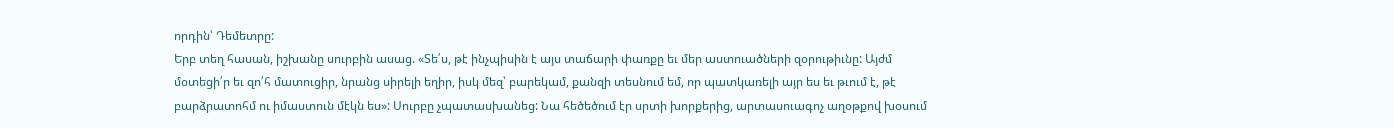որդին՝ Դեմետրը:
Երբ տեղ հասան, իշխանը սուրբին ասաց. «Տե՛ս, թէ ինչպիսին է այս տաճարի փառքը եւ մեր աստուածների զօրութիւնը: Այժմ մօտեցի՛ր եւ զո՛հ մատուցիր, նրանց սիրելի եղիր, իսկ մեզ՝ բարեկամ, քանզի տեսնում եմ, որ պատկառելի այր ես եւ թւում է, թէ բարձրատոհմ ու իմաստուն մէկն ես»: Սուրբը չպատասխանեց: Նա հեծեծում էր սրտի խորքերից, արտասուագոչ աղօթքով խօսում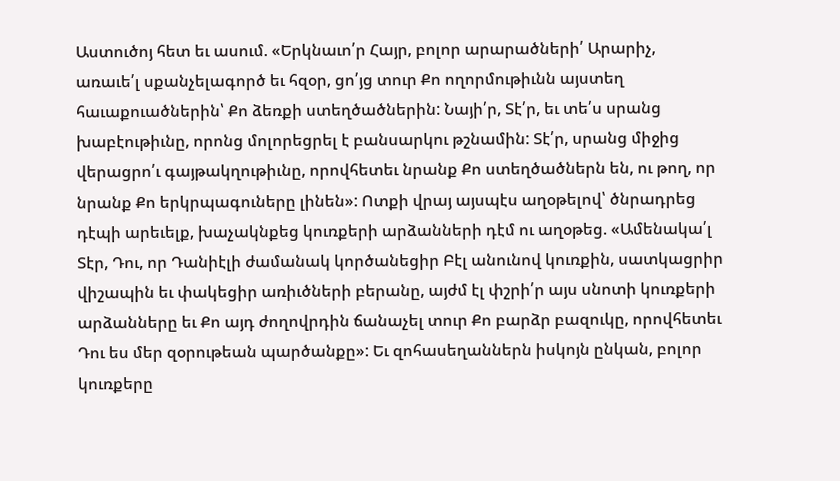Աստուծոյ հետ եւ ասում. «Երկնաւո՛ր Հայր, բոլոր արարածների՛ Արարիչ, առաւե՛լ սքանչելագործ եւ հզօր, ցո՛յց տուր Քո ողորմութիւնն այստեղ հաւաքուածներին՝ Քո ձեռքի ստեղծածներին: Նայի՛ր, Տէ՛ր, եւ տե՛ս սրանց խաբէութիւնը, որոնց մոլորեցրել է բանսարկու թշնամին: Տէ՛ր, սրանց միջից վերացրո՛ւ գայթակղութիւնը, որովհետեւ նրանք Քո ստեղծածներն են, ու թող, որ նրանք Քո երկրպագուները լինեն»: Ոտքի վրայ այսպէս աղօթելով՝ ծնրադրեց դէպի արեւելք, խաչակնքեց կուռքերի արձանների դէմ ու աղօթեց. «Ամենակա՛լ Տէր, Դու, որ Դանիէլի ժամանակ կործանեցիր Բէլ անունով կուռքին, սատկացրիր վիշապին եւ փակեցիր առիւծների բերանը, այժմ էլ փշրի՛ր այս սնոտի կուռքերի արձանները եւ Քո այդ ժողովրդին ճանաչել տուր Քո բարձր բազուկը, որովհետեւ Դու ես մեր զօրութեան պարծանքը»: Եւ զոհասեղաններն իսկոյն ընկան, բոլոր կուռքերը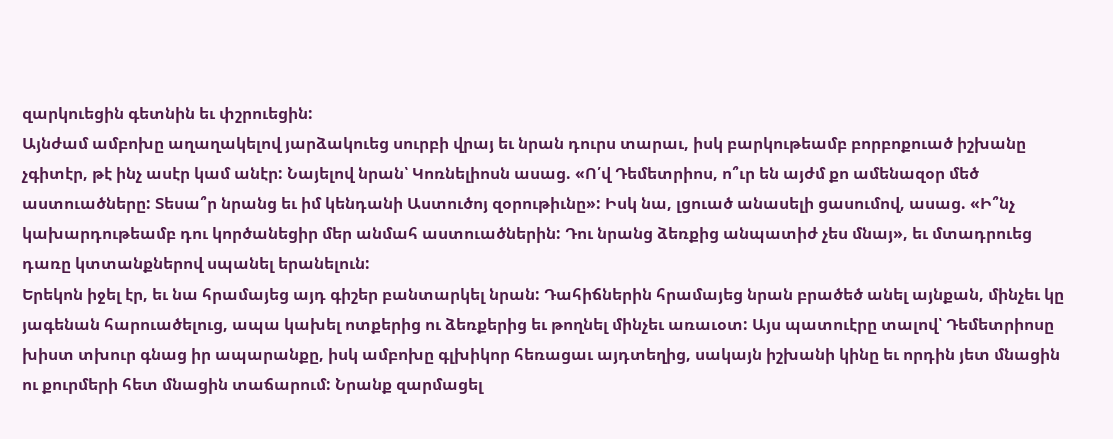զարկուեցին գետնին եւ փշրուեցին:
Այնժամ ամբոխը աղաղակելով յարձակուեց սուրբի վրայ եւ նրան դուրս տարաւ, իսկ բարկութեամբ բորբոքուած իշխանը չգիտէր, թէ ինչ ասէր կամ անէր: Նայելով նրան՝ Կոռնելիոսն ասաց. «Ո՛վ Դեմետրիոս, ո՞ւր են այժմ քո ամենազօր մեծ աստուածները: Տեսա՞ր նրանց եւ իմ կենդանի Աստուծոյ զօրութիւնը»: Իսկ նա, լցուած անասելի ցասումով, ասաց. «Ի՞նչ կախարդութեամբ դու կործանեցիր մեր անմահ աստուածներին: Դու նրանց ձեռքից անպատիժ չես մնայ», եւ մտադրուեց դառը կտտանքներով սպանել երանելուն:
Երեկոն իջել էր, եւ նա հրամայեց այդ գիշեր բանտարկել նրան: Դահիճներին հրամայեց նրան բրածեծ անել այնքան, մինչեւ կը յագենան հարուածելուց, ապա կախել ոտքերից ու ձեռքերից եւ թողնել մինչեւ առաւօտ: Այս պատուէրը տալով՝ Դեմետրիոսը խիստ տխուր գնաց իր ապարանքը, իսկ ամբոխը գլխիկոր հեռացաւ այդտեղից, սակայն իշխանի կինը եւ որդին յետ մնացին ու քուրմերի հետ մնացին տաճարում: Նրանք զարմացել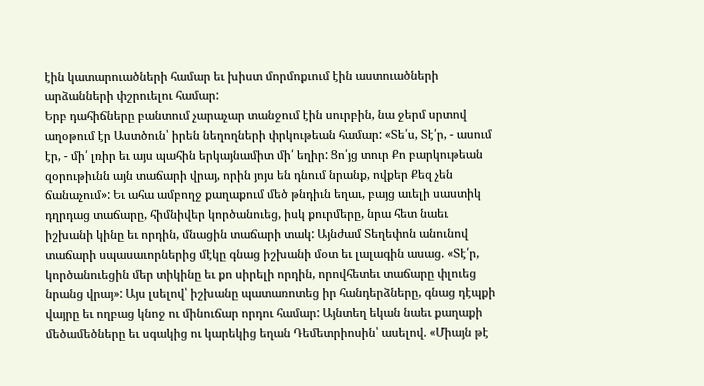էին կատարուածների համար եւ խիստ մորմոքւում էին աստուածների արձանների փշրուելու համար:
Երբ դահիճները բանտում չարաչար տանջում էին սուրբին, նա ջերմ սրտով աղօթում էր Աստծուն՝ իրեն նեղողների փրկութեան համար: «Տե՛ս, Տէ՛ր, - ասում էր, - մի՛ լռիր եւ այս պահին երկայնամիտ մի՛ եղիր: Ցո՛յց տուր Քո բարկութեան զօրութիւնն այն տաճարի վրայ, որին յոյս են դնում նրանք, ովքեր Քեզ չեն ճանաչում»: Եւ ահա ամբողջ քաղաքում մեծ թնդիւն եղաւ, բայց աւելի սաստիկ դղրդաց տաճարը, հիմնիվեր կործանուեց, իսկ քուրմերը, նրա հետ նաեւ իշխանի կինը եւ որդին, մնացին տաճարի տակ: Այնժամ Տեղեփոն անունով տաճարի սպասաւորներից մէկը գնաց իշխանի մօտ եւ լալագին ասաց. «Տէ՛ր, կործանուեցին մեր տիկինը եւ քո սիրելի որդին, որովհետեւ տաճարը փլուեց նրանց վրայ»: Այս լսելով՝ իշխանը պատառոտեց իր հանդերձները, գնաց դէպքի վայրը եւ ողբաց կնոջ ու մինուճար որդու համար: Այնտեղ եկան նաեւ քաղաքի մեծամեծները եւ սգակից ու կարեկից եղան Դեմետրիոսին՝ ասելով. «Միայն թէ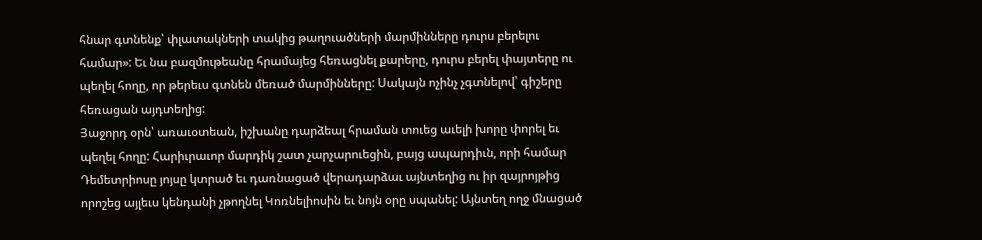հնար գտնենք՝ փլատակների տակից թաղուածների մարմինները դուրս բերելու համար»: Եւ նա բազմութեանը հրամայեց հեռացնել քարերը, դուրս բերել փայտերը ու պեղել հողը, որ թերեւս գտնեն մեռած մարմինները: Սակայն ոչինչ չգտնելով՝ գիշերը հեռացան այդտեղից:
Յաջորդ օրն՝ առաւօտեան, իշխանը դարձեալ հրաման տուեց աւելի խորը փորել եւ պեղել հողը: Հարիւրաւոր մարդիկ շատ չարչարուեցին, բայց ապարդիւն, որի համար Դեմետրիոսը յոյսը կտրած եւ դառնացած վերադարձաւ այնտեղից ու իր զայրոյթից որոշեց այլեւս կենդանի չթողնել Կոռնելիոսին եւ նոյն օրը սպանել: Այնտեղ ողջ մնացած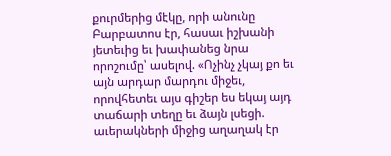քուրմերից մէկը, որի անունը Բարբատոս էր, հասաւ իշխանի յետեւից եւ խափանեց նրա որոշումը՝ ասելով. «Ոչինչ չկայ քո եւ այն արդար մարդու միջեւ, որովհետեւ այս գիշեր ես եկայ այդ տաճարի տեղը եւ ձայն լսեցի. աւերակների միջից աղաղակ էր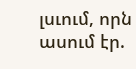լսւում, որն ասում էր.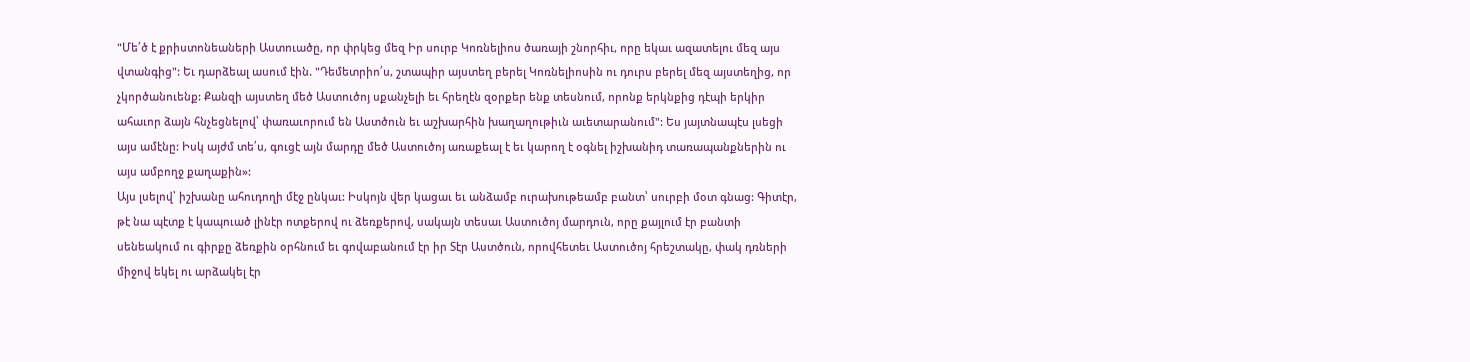"Մե՛ծ է քրիստոնեաների Աստուածը, որ փրկեց մեզ Իր սուրբ Կոռնելիոս ծառայի շնորհիւ, որը եկաւ ազատելու մեզ այս վտանգից": Եւ դարձեալ ասում էին. "Դեմետրիո՛ս, շտապիր այստեղ բերել Կոռնելիոսին ու դուրս բերել մեզ այստեղից, որ չկործանուենք: Քանզի այստեղ մեծ Աստուծոյ սքանչելի եւ հրեղէն զօրքեր ենք տեսնում, որոնք երկնքից դէպի երկիր ահաւոր ձայն հնչեցնելով՝ փառաւորում են Աստծուն եւ աշխարհին խաղաղութիւն աւետարանում": Ես յայտնապէս լսեցի այս ամէնը: Իսկ այժմ տե՛ս, գուցէ այն մարդը մեծ Աստուծոյ առաքեալ է եւ կարող է օգնել իշխանիդ տառապանքներին ու այս ամբողջ քաղաքին»:
Այս լսելով՝ իշխանը ահուդողի մէջ ընկաւ: Իսկոյն վեր կացաւ եւ անձամբ ուրախութեամբ բանտ՝ սուրբի մօտ գնաց: Գիտէր, թէ նա պէտք է կապուած լինէր ոտքերով ու ձեռքերով, սակայն տեսաւ Աստուծոյ մարդուն, որը քայլում էր բանտի սենեակում ու գիրքը ձեռքին օրհնում եւ գովաբանում էր իր Տէր Աստծուն, որովհետեւ Աստուծոյ հրեշտակը, փակ դռների միջով եկել ու արձակել էր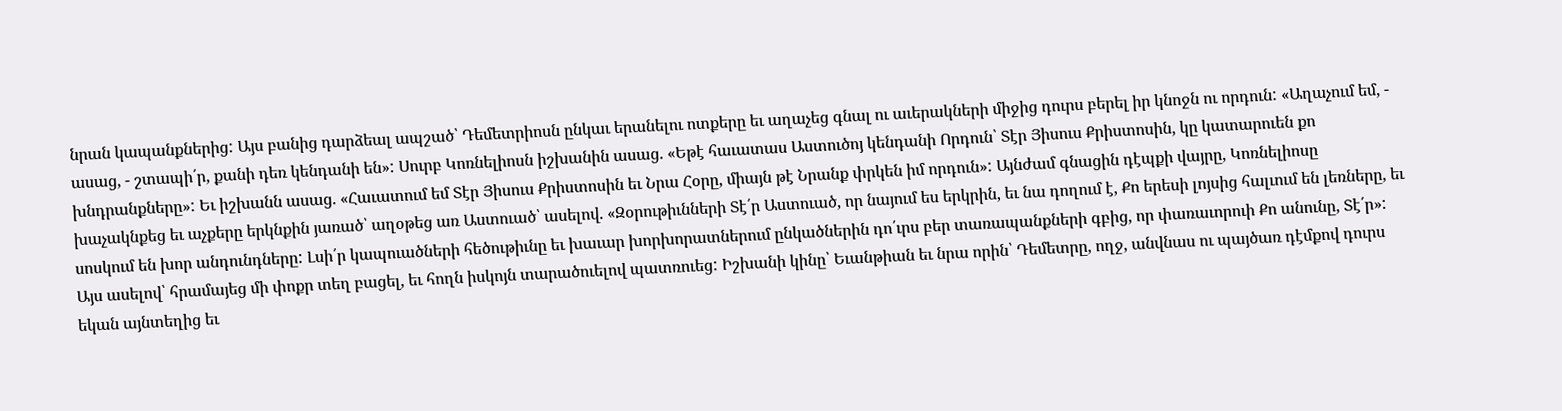նրան կապանքներից: Այս բանից դարձեալ ապշած՝ Դեմետրիոսն ընկաւ երանելու ոտքերը եւ աղաչեց գնալ ու աւերակների միջից դուրս բերել իր կնոջն ու որդուն: «Աղաչում եմ, - ասաց, - շտապի՛ր, քանի դեռ կենդանի են»: Սուրբ Կոռնելիոսն իշխանին ասաց. «Եթէ հաւատաս Աստուծոյ կենդանի Որդուն՝ Տէր Յիսուս Քրիստոսին, կը կատարուեն քո խնդրանքները»: Եւ իշխանն ասաց. «Հաւատում եմ Տէր Յիսուս Քրիստոսին եւ Նրա Հօրը, միայն թէ Նրանք փրկեն իմ որդուն»: Այնժամ գնացին դէպքի վայրը, Կոռնելիոսը խաչակնքեց եւ աչքերը երկնքին յառած՝ աղօթեց առ Աստուած՝ ասելով. «Զօրութիւնների Տէ՛ր Աստուած, որ նայում ես երկրին, եւ նա դողում է, Քո երեսի լոյսից հալւում են լեռները, եւ սոսկում են խոր անդունդները: Լսի՛ր կապուածների հեծութիւնը եւ խաւար խորխորատներում ընկածներին դո՛ւրս բեր տառապանքների գբից, որ փառաւորուի Քո անունը, Տէ՛ր»:
Այս ասելով՝ հրամայեց մի փոքր տեղ բացել, եւ հողն իսկոյն տարածուելով պատռուեց: Իշխանի կինը՝ Եւանթիան եւ նրա որին՝ Դեմետրը, ողջ, անվնաս ու պայծառ դէմքով դուրս եկան այնտեղից եւ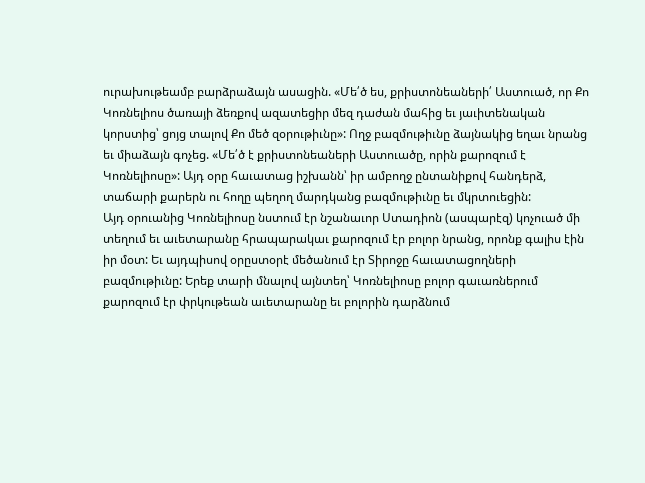ուրախութեամբ բարձրաձայն ասացին. «Մե՛ծ ես, քրիստոնեաների՛ Աստուած, որ Քո Կոռնելիոս ծառայի ձեռքով ազատեցիր մեզ դաժան մահից եւ յաւիտենական կորստից՝ ցոյց տալով Քո մեծ զօրութիւնը»: Ողջ բազմութիւնը ձայնակից եղաւ նրանց եւ միաձայն գոչեց. «Մե՛ծ է քրիստոնեաների Աստուածը, որին քարոզում է Կոռնելիոսը»: Այդ օրը հաւատաց իշխանն՝ իր ամբողջ ընտանիքով հանդերձ, տաճարի քարերն ու հողը պեղող մարդկանց բազմութիւնը եւ մկրտուեցին:
Այդ օրուանից Կոռնելիոսը նստում էր նշանաւոր Ստադիոն (ասպարէզ) կոչուած մի տեղում եւ աւետարանը հրապարակաւ քարոզում էր բոլոր նրանց, որոնք գալիս էին իր մօտ: Եւ այդպիսով օրըստօրէ մեծանում էր Տիրոջը հաւատացողների բազմութիւնը: Երեք տարի մնալով այնտեղ՝ Կոռնելիոսը բոլոր գաւառներում քարոզում էր փրկութեան աւետարանը եւ բոլորին դարձնում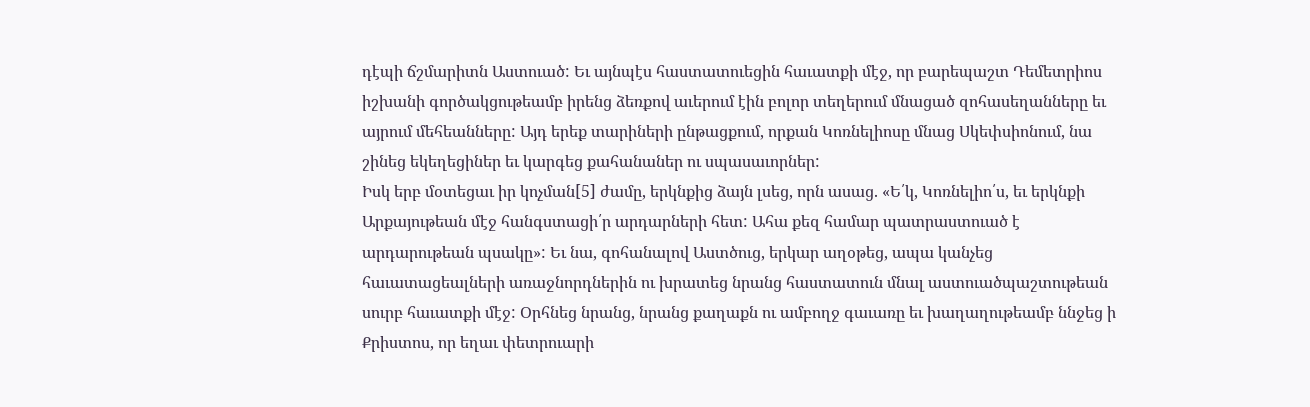դէպի ճշմարիտն Աստուած: Եւ այնպէս հաստատուեցին հաւատքի մէջ, որ բարեպաշտ Դեմետրիոս իշխանի գործակցութեամբ իրենց ձեռքով աւերում էին բոլոր տեղերում մնացած զոհասեղանները եւ այրում մեհեանները: Այդ երեք տարիների ընթացքում, որքան Կոռնելիոսը մնաց Սկեփսիոնում, նա շինեց եկեղեցիներ եւ կարգեց քահանաներ ու սպասաւորներ:
Իսկ երբ մօտեցաւ իր կոչման[5] ժամը, երկնքից ձայն լսեց, որն ասաց. «Ե՛կ, Կոռնելիո՛ս, եւ երկնքի Արքայութեան մէջ հանգստացի՛ր արդարների հետ: Ահա քեզ համար պատրաստուած է արդարութեան պսակը»: Եւ նա, գոհանալով Աստծուց, երկար աղօթեց, ապա կանչեց հաւատացեալների առաջնորդներին ու խրատեց նրանց հաստատուն մնալ աստուածպաշտութեան սուրբ հաւատքի մէջ: Օրհնեց նրանց, նրանց քաղաքն ու ամբողջ գաւառը եւ խաղաղութեամբ ննջեց ի Քրիստոս, որ եղաւ փետրուարի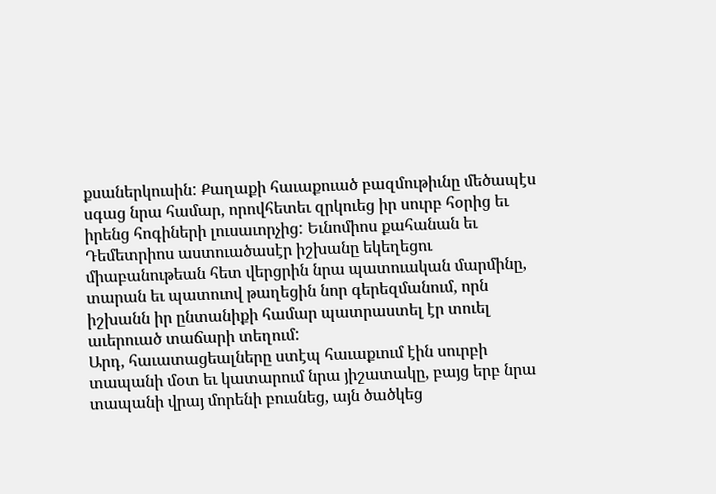քսաներկուսին: Քաղաքի հաւաքուած բազմութիւնը մեծապէս սգաց նրա համար, որովհետեւ զրկուեց իր սուրբ հօրից եւ իրենց հոգիների լուսաւորչից: Եւնոմիոս քահանան եւ Դեմետրիոս աստուածասէր իշխանը եկեղեցու միաբանութեան հետ վերցրին նրա պատուական մարմինը, տարան եւ պատուով թաղեցին նոր գերեզմանում, որն իշխանն իր ընտանիքի համար պատրաստել էր տուել աւերուած տաճարի տեղում:
Արդ, հաւատացեալները ստէպ հաւաքւում էին սուրբի տապանի մօտ եւ կատարում նրա յիշատակը, բայց երբ նրա տապանի վրայ մորենի բուսնեց, այն ծածկեց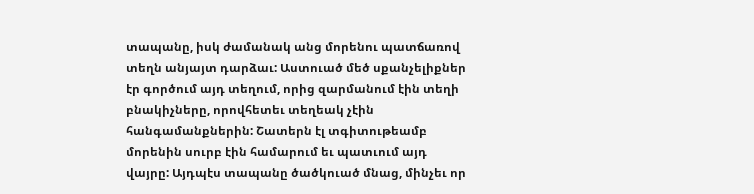տապանը, իսկ ժամանակ անց մորենու պատճառով տեղն անյայտ դարձաւ: Աստուած մեծ սքանչելիքներ էր գործում այդ տեղում, որից զարմանում էին տեղի բնակիչները, որովհետեւ տեղեակ չէին հանգամանքներին: Շատերն էլ տգիտութեամբ մորենին սուրբ էին համարում եւ պատւում այդ վայրը: Այդպէս տապանը ծածկուած մնաց, մինչեւ որ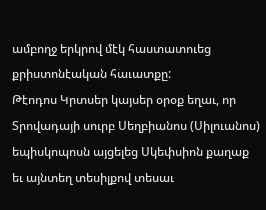ամբողջ երկրով մէկ հաստատուեց քրիստոնէական հաւատքը:
Թէոդոս Կրտսեր կայսեր օրօք եղաւ, որ Տրովադայի սուրբ Սեղբիանոս (Սիլուանոս) եպիսկոպոսն այցելեց Սկեփսիոն քաղաք եւ այնտեղ տեսիլքով տեսաւ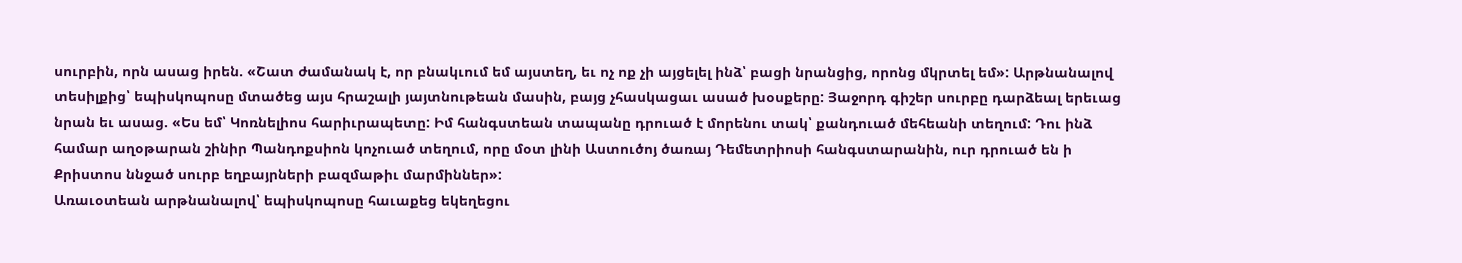սուրբին, որն ասաց իրեն. «Շատ ժամանակ է, որ բնակւում եմ այստեղ, եւ ոչ ոք չի այցելել ինձ՝ բացի նրանցից, որոնց մկրտել եմ»: Արթնանալով տեսիլքից՝ եպիսկոպոսը մտածեց այս հրաշալի յայտնութեան մասին, բայց չհասկացաւ ասած խօսքերը: Յաջորդ գիշեր սուրբը դարձեալ երեւաց նրան եւ ասաց. «Ես եմ՝ Կոռնելիոս հարիւրապետը: Իմ հանգստեան տապանը դրուած է մորենու տակ՝ քանդուած մեհեանի տեղում: Դու ինձ համար աղօթարան շինիր Պանդոքսիոն կոչուած տեղում, որը մօտ լինի Աստուծոյ ծառայ Դեմետրիոսի հանգստարանին, ուր դրուած են ի Քրիստոս ննջած սուրբ եղբայրների բազմաթիւ մարմիններ»:
Առաւօտեան արթնանալով՝ եպիսկոպոսը հաւաքեց եկեղեցու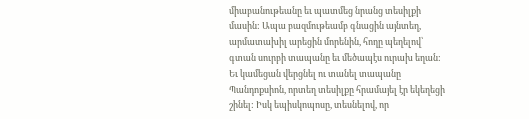միաբանութեանը եւ պատմեց նրանց տեսիլքի մասին: Ապա բազմութեամբ գնացին այնտեղ, արմատախիլ արեցին մորենին, հողը պեղելով՝ գտան սուրբի տապանը եւ մեծապէս ուրախ եղան: Եւ կամեցան վերցնել ու տանել տապանը Պանդոքսիոն, որտեղ տեսիլքը հրամայել էր եկեղեցի շինել: Իսկ եպիսկոպոսը, տեսնելով, որ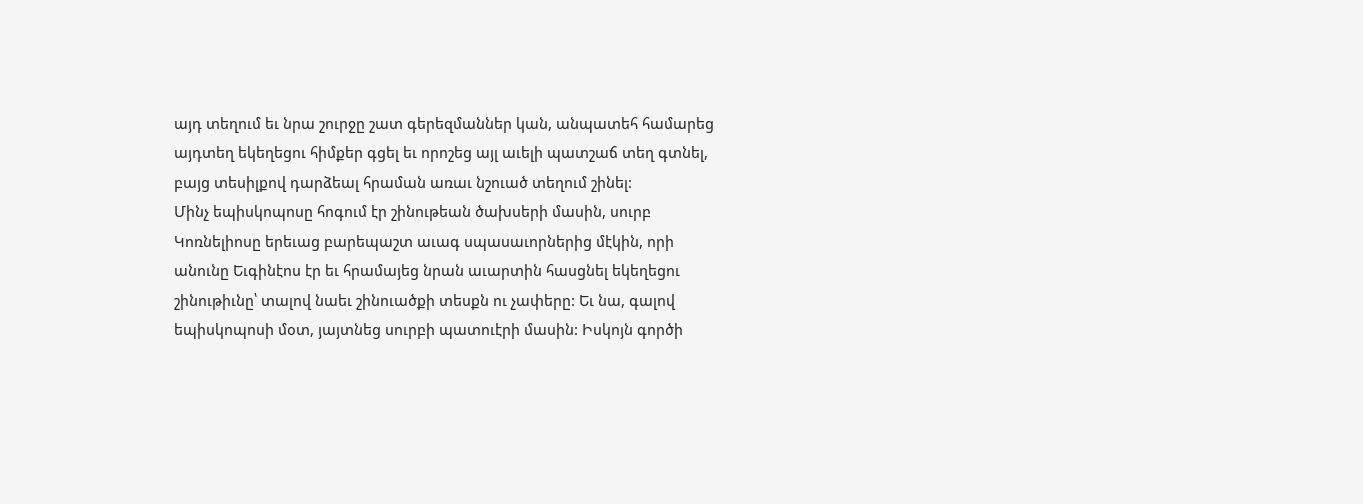այդ տեղում եւ նրա շուրջը շատ գերեզմաններ կան, անպատեհ համարեց այդտեղ եկեղեցու հիմքեր գցել եւ որոշեց այլ աւելի պատշաճ տեղ գտնել, բայց տեսիլքով դարձեալ հրաման առաւ նշուած տեղում շինել:
Մինչ եպիսկոպոսը հոգում էր շինութեան ծախսերի մասին, սուրբ Կոռնելիոսը երեւաց բարեպաշտ աւագ սպասաւորներից մէկին, որի անունը Եւգինէոս էր եւ հրամայեց նրան աւարտին հասցնել եկեղեցու շինութիւնը՝ տալով նաեւ շինուածքի տեսքն ու չափերը: Եւ նա, գալով եպիսկոպոսի մօտ, յայտնեց սուրբի պատուէրի մասին: Իսկոյն գործի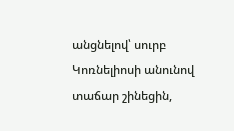անցնելով՝ սուրբ Կոռնելիոսի անունով տաճար շինեցին,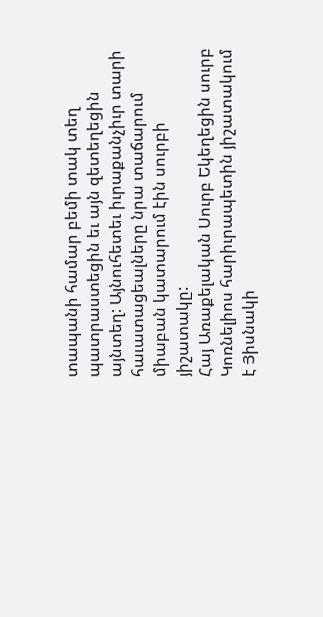տապանի համար բեմի տակ տեղ պատրաստեցին եւ այն զետեղեցին այնտեղ: Այնուհետեւ իւրաքանչիւր տարի հաւատացեալները նրա տաճարում միաբան կատարում էին սուրբի յիշատակը:
Հայ Առաքելական Սուրբ Եկեղեցին սուրբ Կոռնելիոս հարիւրապետին յիշատակում է Յիսնակի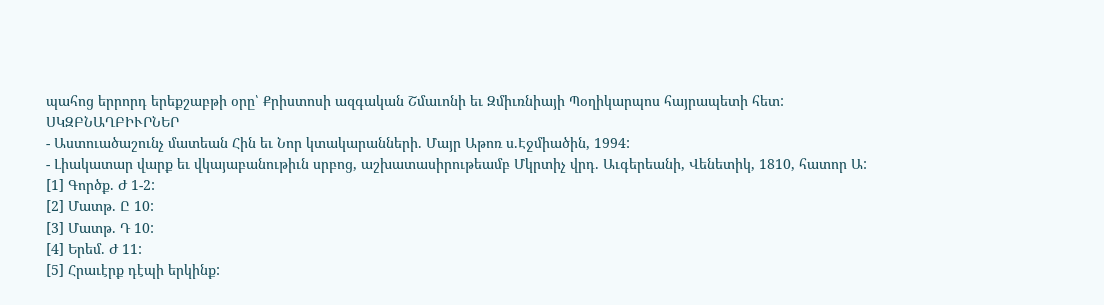պահոց երրորդ երեքշաբթի օրը՝ Քրիստոսի ազգական Շմաւոնի եւ Զմիւռնիայի Պօղիկարպոս հայրապետի հետ:
ՍԿԶԲՆԱՂԲԻՒՐՆԵՐ
- Աստուածաշունչ մատեան Հին եւ Նոր կտակարանների. Մայր Աթոռ ս.Էջմիածին, 1994:
- Լիակատար վարք եւ վկայաբանութիւն սրբոց, աշխատասիրութեամբ Մկրտիչ վրդ. Աւգերեանի, Վենետիկ, 1810, հատոր Ա:
[1] Գործք. Ժ 1-2:
[2] Մատթ. Ը 10:
[3] Մատթ. Դ 10:
[4] Երեմ. Ժ 11:
[5] Հրաւէրք դէպի երկինք: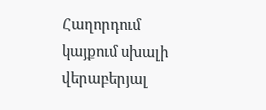Հաղորդում կայքում սխալի վերաբերյալ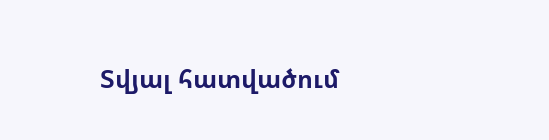Տվյալ հատվածում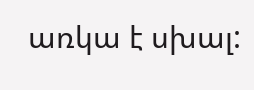առկա է սխալ: